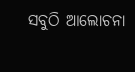ସବୁଠି ଆଲୋଚନା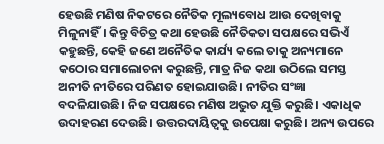ହେଉଛି ମଣିଷ ନିକଟରେ ନୈତିକ ମୂଲ୍ୟବୋଧ ଆଉ ଦେଖିବାକୁ ମିଳୁନାହିଁ। କିନ୍ତୁ ବିଚିତ୍ର କଥା ହେଉଛି ନୈତିକତା ସପକ୍ଷରେ ସଭିଏଁ କହୁଛନ୍ତି, କେହି ଜଣେ ଅନୈତିକ କାର୍ଯ୍ୟ କଲେ ତାକୁ ଅନ୍ୟମାନେ କଠୋର ସମାଲୋଚନା କରୁଛନ୍ତି, ମାତ୍ର ନିଜ କଥା ଉଠିଲେ ସମସ୍ତ ଅନୀତି ନୀତିରେ ପରିଣତ ହୋଇଯାଉଛି। ନୀତିର ସଂଜ୍ଞା ବଦଳିଯାଉଛି। ନିଜ ସପକ୍ଷରେ ମଣିଷ ଅଦ୍ଭୁତ ଯୁକ୍ତି କରୁଛି। ଏକାଧିକ ଉଦାହରଣ ଦେଉଛି। ଉତ୍ତରଦାୟିତ୍ୱକୁ ଉପେକ୍ଷା କରୁଛି। ଅନ୍ୟ ଉପରେ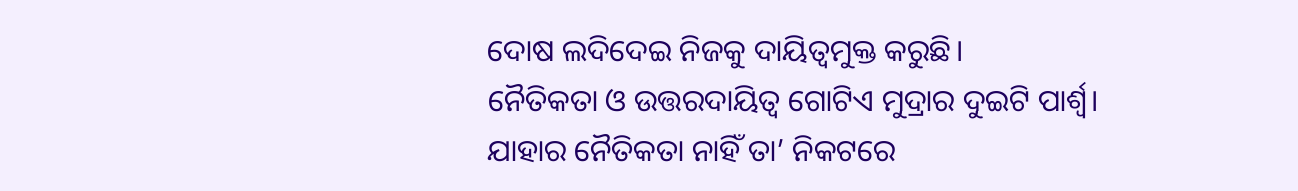ଦୋଷ ଲଦିଦେଇ ନିଜକୁ ଦାୟିତ୍ୱମୁକ୍ତ କରୁଛି।
ନୈତିକତା ଓ ଉତ୍ତରଦାୟିତ୍ୱ ଗୋଟିଏ ମୁଦ୍ରାର ଦୁଇଟି ପାର୍ଶ୍ୱ। ଯାହାର ନୈତିକତା ନାହିଁ ତା’ ନିକଟରେ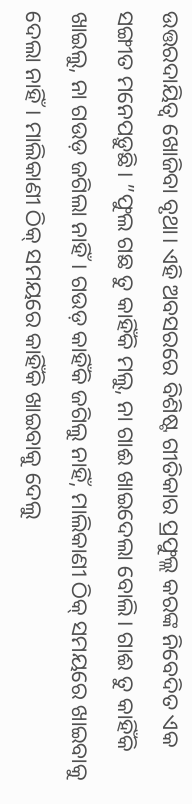ଉତ୍ତରଦାୟିତ୍ୱ ଖୋଜିବା ବୃଥା। ଏହି ଅବସରରେ ବିଶିଷ୍ଟ ଗୀତିକାର ପ୍ରଫୁଲ୍ଲ କରଙ୍କ ନିବେଦିତ ଏକ ସଙ୍ଗୀତ ମନେପଡ଼ୁଛି। ”ଫୁଲ ଗଛ ତୁ କାହିଁକି ମଲୁ, ନା ଗାଈ ଖାଇଦେଲା ବୋଲି। ଗାଈ ତୁ କାହିଁକି ଖାଇଲୁ, ନା ଗଉଡ଼ ଜଗିଲା ନାହିଁ। ଗଉଡ଼ କାହିଁକି ଜଗିଲୁ ନାହିଁ, ମାଲିକାଣୀ ଠିକ୍ ସମୟରେ ଖାଇବାକୁ ଦେଲା ନାହିଁ। ମାଲିକାଣୀ ଠିକ୍ ସମୟରେ କାହିଁକି ଖାଇବାକୁ ଦେଲୁ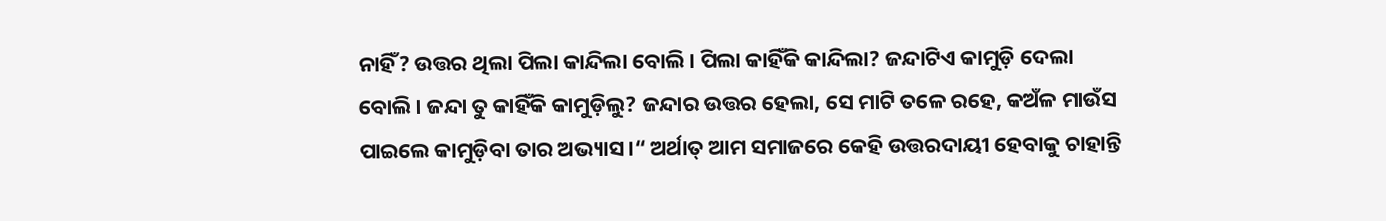ନାହିଁ? ଉତ୍ତର ଥିଲା ପିଲା କାନ୍ଦିଲା ବୋଲି। ପିଲା କାହିଁକି କାନ୍ଦିଲା? ଜନ୍ଦାଟିଏ କାମୁଡ଼ି ଦେଲା ବୋଲି। ଜନ୍ଦା ତୁ କାହିଁକି କାମୁଡ଼ିଲୁ? ଜନ୍ଦାର ଉତ୍ତର ହେଲା, ସେ ମାଟି ତଳେ ରହେ, କଅଁଳ ମାଉଁସ ପାଇଲେ କାମୁଡ଼ିବା ତାର ଅଭ୍ୟାସ।“ ଅର୍ଥାତ୍ ଆମ ସମାଜରେ କେହି ଉତ୍ତରଦାୟୀ ହେବାକୁ ଚାହାନ୍ତି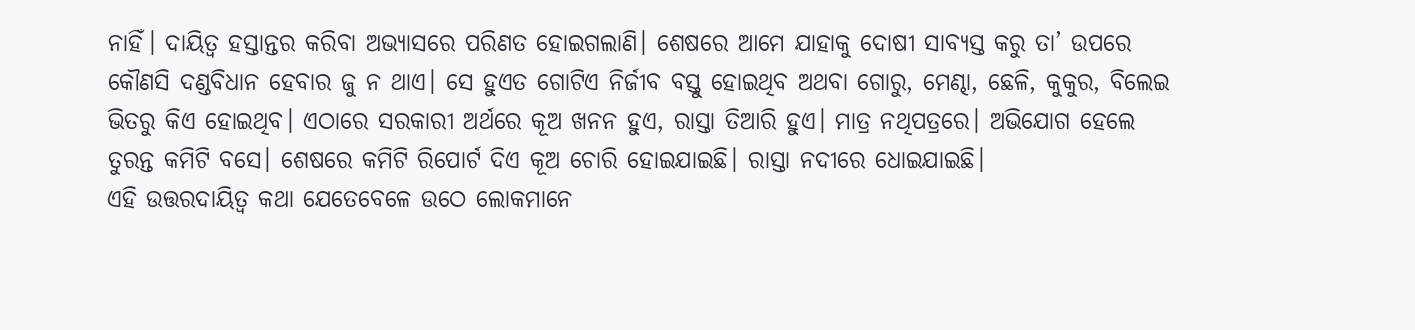ନାହିଁ। ଦାୟିତ୍ୱ ହସ୍ତାନ୍ତର କରିବା ଅଭ୍ୟାସରେ ପରିଣତ ହୋଇଗଲାଣି। ଶେଷରେ ଆମେ ଯାହାକୁ ଦୋଷୀ ସାବ୍ୟସ୍ତ କରୁ ତା’ ଉପରେ କୌଣସି ଦଣ୍ଡବିଧାନ ହେବାର ଜୁ ନ ଥାଏ। ସେ ହୁଏତ ଗୋଟିଏ ନିର୍ଜୀବ ବସ୍ତୁ ହୋଇଥିବ ଅଥବା ଗୋରୁ, ମେଣ୍ଢା, ଛେଳି, କୁକୁର, ବିଲେଇ ଭିତରୁ କିଏ ହୋଇଥିବ। ଏଠାରେ ସରକାରୀ ଅର୍ଥରେ କୂଅ ଖନନ ହୁଏ, ରାସ୍ତା ତିଆରି ହୁଏ। ମାତ୍ର ନଥିପତ୍ରରେ। ଅଭିଯୋଗ ହେଲେ ତୁରନ୍ତ କମିଟି ବସେ। ଶେଷରେ କମିଟି ରିପୋର୍ଟ ଦିଏ କୂଅ ଚୋରି ହୋଇଯାଇଛି। ରାସ୍ତା ନଦୀରେ ଧୋଇଯାଇଛି।
ଏହି ଉତ୍ତରଦାୟିତ୍ୱ କଥା ଯେତେବେଳେ ଉଠେ ଲୋକମାନେ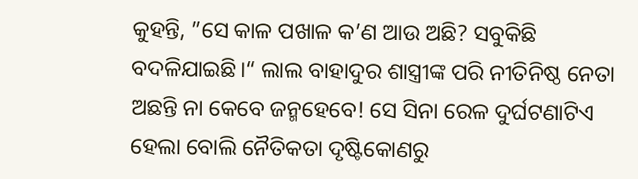କୁହନ୍ତି, ”ସେ କାଳ ପଖାଳ କ’ଣ ଆଉ ଅଛି? ସବୁକିଛି ବଦଳିଯାଇଛି।“ ଲାଲ ବାହାଦୁର ଶାସ୍ତ୍ରୀଙ୍କ ପରି ନୀତିନିଷ୍ଠ ନେତା ଅଛନ୍ତି ନା କେବେ ଜନ୍ମହେବେ! ସେ ସିନା ରେଳ ଦୁର୍ଘଟଣାଟିଏ ହେଲା ବୋଲି ନୈତିକତା ଦୃଷ୍ଟିକୋଣରୁ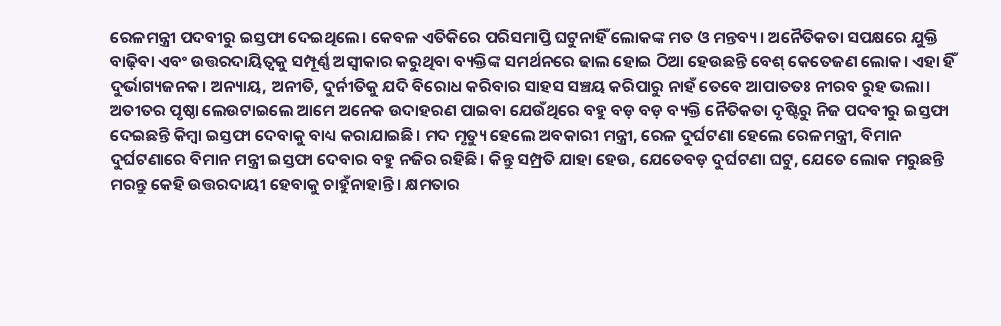ରେଳମନ୍ତ୍ରୀ ପଦବୀରୁ ଇସ୍ତଫା ଦେଇଥିଲେ। କେବଳ ଏତିକିରେ ପରିସମାପ୍ତି ଘଟୁନାହିଁ ଲୋକଙ୍କ ମତ ଓ ମନ୍ତବ୍ୟ। ଅନୈତିକତା ସପକ୍ଷରେ ଯୁକ୍ତି ବାଢ଼ିବା ଏବଂ ଉତ୍ତରଦାୟିତ୍ୱକୁ ସମ୍ପୂର୍ଣ୍ଣ ଅସ୍ବୀକାର କରୁଥିବା ବ୍ୟକ୍ତିଙ୍କ ସମର୍ଥନରେ ଢାଲ ହୋଇ ଠିଆ ହେଉଛନ୍ତି ବେଶ୍ କେତେଜଣ ଲୋକ। ଏହା ହିଁ ଦୁର୍ଭାଗ୍ୟଜନକ। ଅନ୍ୟାୟ, ଅନୀତି, ଦୁର୍ନୀତିକୁ ଯଦି ବିରୋଧ କରିବାର ସାହସ ସଞ୍ଚୟ କରିପାରୁ ନାହଁ ତେବେ ଆପାତତଃ ନୀରବ ରୁହ ଭଲା।
ଅତୀତର ପୃଷ୍ଠା ଲେଉଟାଇଲେ ଆମେ ଅନେକ ଉଦାହରଣ ପାଇବା ଯେଉଁଥିରେ ବହୁ ବଡ଼ ବଡ଼ ବ୍ୟକ୍ତି ନୈତିକତା ଦୃଷ୍ଟିରୁ ନିଜ ପଦବୀରୁ ଇସ୍ତଫା ଦେଇଛନ୍ତି କିମ୍ବା ଇସ୍ତଫା ଦେବାକୁ ବାଧ୍ୟ କରାଯାଇଛି। ମଦ ମୃତ୍ୟୁ ହେଲେ ଅବକାରୀ ମନ୍ତ୍ରୀ, ରେଳ ଦୁର୍ଘଟଣା ହେଲେ ରେଳମନ୍ତ୍ରୀ, ବିମାନ ଦୁର୍ଘଟଣାରେ ବିମାନ ମନ୍ତ୍ରୀ ଇସ୍ତଫା ଦେବାର ବହୁ ନଜିର ରହିଛି। କିନ୍ତୁ ସମ୍ପ୍ରତି ଯାହା ହେଉ, ଯେତେବଡ଼ ଦୁର୍ଘଟଣା ଘଟୁ, ଯେତେ ଲୋକ ମରୁଛନ୍ତି ମରନ୍ତୁ କେହି ଉତ୍ତରଦାୟୀ ହେବାକୁ ଚାହୁଁନାହାନ୍ତି। କ୍ଷମତାର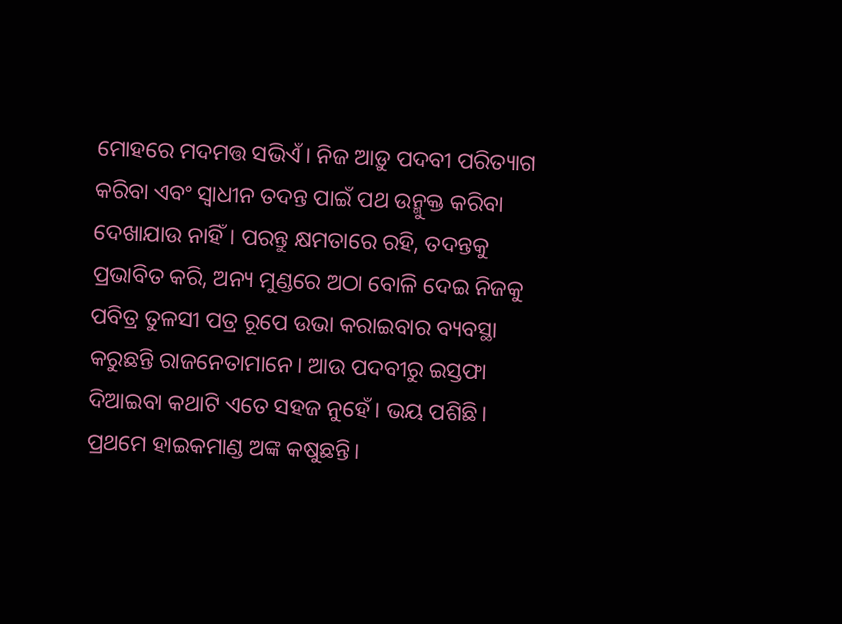ମୋହରେ ମଦମତ୍ତ ସଭିଏଁ। ନିଜ ଆଡ଼ୁ ପଦବୀ ପରିତ୍ୟାଗ କରିବା ଏବଂ ସ୍ବାଧୀନ ତଦନ୍ତ ପାଇଁ ପଥ ଉନ୍ମୁକ୍ତ କରିବା ଦେଖାଯାଉ ନାହିଁ। ପରନ୍ତୁ କ୍ଷମତାରେ ରହି, ତଦନ୍ତକୁ ପ୍ରଭାବିତ କରି, ଅନ୍ୟ ମୁଣ୍ଡରେ ଅଠା ବୋଳି ଦେଇ ନିଜକୁ ପବିତ୍ର ତୁଳସୀ ପତ୍ର ରୂପେ ଉଭା କରାଇବାର ବ୍ୟବସ୍ଥା କରୁଛନ୍ତି ରାଜନେତାମାନେ। ଆଉ ପଦବୀରୁ ଇସ୍ତଫା ଦିଆଇବା କଥାଟି ଏତେ ସହଜ ନୁହେଁ। ଭୟ ପଶିଛି। ପ୍ରଥମେ ହାଇକମାଣ୍ଡ ଅଙ୍କ କଷୁଛନ୍ତି।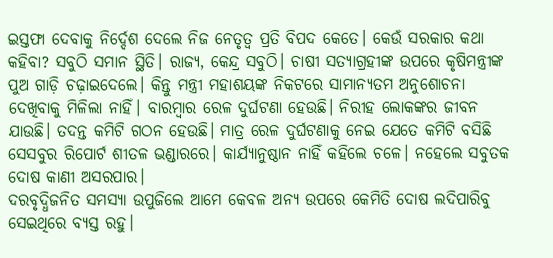ଇସ୍ତଫା ଦେବାକୁ ନିର୍ଦ୍ଦେଶ ଦେଲେ ନିଜ ନେତୃତ୍ୱ ପ୍ରତି ବିପଦ କେତେ। କେଉଁ ସରକାର କଥା କହିବା? ସବୁଠି ସମାନ ସ୍ଥିତି। ରାଜ୍ୟ, କେନ୍ଦ୍ର ସବୁଠି। ଚାଷୀ ସତ୍ୟାଗ୍ରହୀଙ୍କ ଉପରେ କୃଷିମନ୍ତ୍ରୀଙ୍କ ପୁଅ ଗାଡ଼ି ଚଢ଼ାଇଦେଲେ। କିନ୍ତୁ ମନ୍ତ୍ରୀ ମହାଶୟଙ୍କ ନିକଟରେ ସାମାନ୍ୟତମ ଅନୁଶୋଚନା ଦେଖିବାକୁ ମିଳିଲା ନାହିଁ। ବାରମ୍ବାର ରେଳ ଦୁର୍ଘଟଣା ହେଉଛି। ନିରୀହ ଲୋକଙ୍କର ଜୀବନ ଯାଉଛି। ତଦନ୍ତ କମିଟି ଗଠନ ହେଉଛି। ମାତ୍ର ରେଳ ଦୁର୍ଘଟଣାକୁ ନେଇ ଯେତେ କମିଟି ବସିଛି ସେସବୁର ରିପୋର୍ଟ ଶୀତଳ ଭଣ୍ଡାରରେ। କାର୍ଯ୍ୟାନୁଷ୍ଠାନ ନାହିଁ କହିଲେ ଚଳେ। ନହେଲେ ସବୁତକ ଦୋଷ କାଣୀ ଅସରପାର।
ଦରବୃଦ୍ଧିଜନିତ ସମସ୍ୟା ଉପୁଜିଲେ ଆମେ କେବଳ ଅନ୍ୟ ଉପରେ କେମିତି ଦୋଷ ଲଦିପାରିବୁ ସେଇଥିରେ ବ୍ୟସ୍ତ ରହୁ।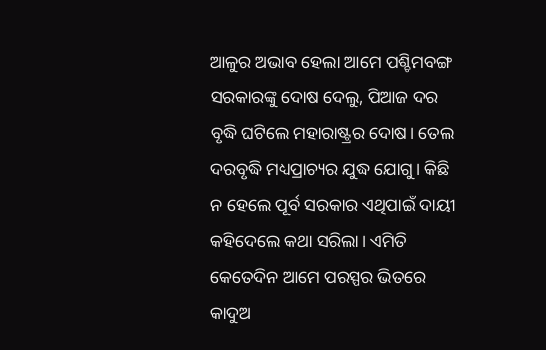ଆଳୁର ଅଭାବ ହେଲା ଆମେ ପଶ୍ଚିମବଙ୍ଗ ସରକାରଙ୍କୁ ଦୋଷ ଦେଲୁ, ପିଆଜ ଦର ବୃଦ୍ଧି ଘଟିଲେ ମହାରାଷ୍ଟ୍ରର ଦୋଷ। ତେଲ ଦରବୃଦ୍ଧି ମଧ୍ୟପ୍ରାଚ୍ୟର ଯୁଦ୍ଧ ଯୋଗୁ। କିଛି ନ ହେଲେ ପୂର୍ବ ସରକାର ଏଥିପାଇଁ ଦାୟୀ କହିଦେଲେ କଥା ସରିଲା। ଏମିତି କେତେଦିନ ଆମେ ପରସ୍ପର ଭିତରେ କାଦୁଅ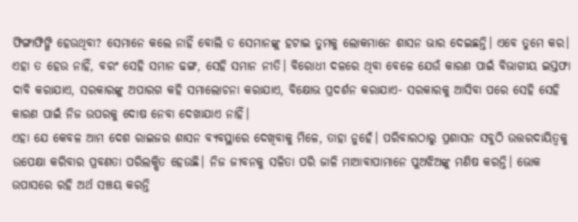ଫିଙ୍ଗାଫିଙ୍ଗି ହେଉଥିବା? ସେମାନେ କଲେ ନାହିଁ ବୋଲି ତ ସେମାନଙ୍କୁ ହଟାଇ ତୁମକୁ ଲୋକମାନେ ଶାସନ ଭାର ଦେଇଛନ୍ତି। ଏବେ ତୁମେ କର। ଏହା ତ ହେଉ ନାହିଁ, ବରଂ ସେହି ସମାନ ଢଙ୍ଗ, ସେହି ସମାନ ନୀତି। ବିରୋଧୀ ଦଳରେ ଥିବା ବେଳେ ଯେଉଁ କାରଣ ପାଇଁ ବିଭାଗୀୟ ଇସ୍ତଫା ଦାବି କରାଯାଏ, ସରକାରଙ୍କୁ ଅପାରଗ କହି ସମାଲୋଚନା କରାଯାଏ, ବିକ୍ଷୋଭ ପ୍ରଦର୍ଶନ କରାଯାଏ- ସରକାରକୁ ଆସିବା ପରେ ସେହି ସେହି କାରଣ ପାଇଁ ନିଜ ଉପରକୁ ଦୋଷ ନେବା ଦେଖାଯାଏ ନାହିଁ।
ଏହା ଯେ କେବଳ ଆମ ଦେଶ ରାଇଜର ଶାସନ ବ୍ୟବସ୍ଥାରେ ଦେଖିବାକୁ ମିଳେ, ତାହା ନୁହେଁ। ପରିବାରଠାରୁ ପ୍ରଶାସନ ସବୁଠି ଉତ୍ତରଦାୟିତ୍ୱକୁ ଉପେକ୍ଷା କରିବାର ପ୍ରବଣତା ପରିଲକ୍ଷିତ ହେଉଛି। ନିଜ ଜୀବନକୁ ସଳିତା ପରି ଜାଳି ମାଆବାପାମାନେ ପୁଅଝିଅଙ୍କୁ ମଣିଷ କରନ୍ତି। ଭୋକ ଉପାସରେ ରହି ଅର୍ଥ ସଞ୍ଚୟ କରନ୍ତି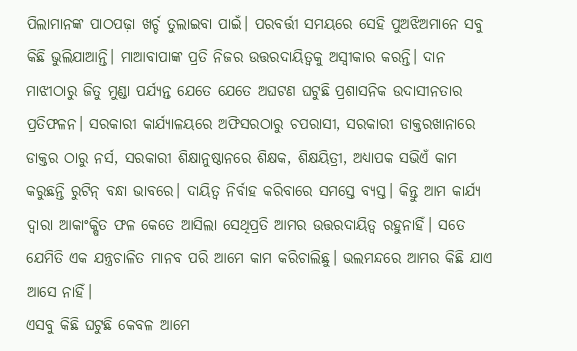ପିଲାମାନଙ୍କ ପାଠପଢ଼ା ଖର୍ଚ୍ଚ ତୁଲାଇବା ପାଇଁ। ପରବର୍ତ୍ତୀ ସମୟରେ ସେହି ପୁଅଝିଅମାନେ ସବୁ କିଛି ଭୁଲିଯାଆନ୍ତି। ମାଆବାପାଙ୍କ ପ୍ରତି ନିଜର ଉତ୍ତରଦାୟିତ୍ୱକୁ ଅସ୍ବୀକାର କରନ୍ତି। ଦାନ ମାଝୀଠାରୁ ଜିତୁ ମୁଣ୍ଡା ପର୍ଯ୍ୟନ୍ତ ଯେତେ ଯେତେ ଅଘଟଣ ଘଟୁଛି ପ୍ରଶାସନିକ ଉଦାସୀନତାର ପ୍ରତିଫଳନ। ସରକାରୀ କାର୍ଯ୍ୟାଳୟରେ ଅଫିସରଠାରୁ ଚପରାସୀ, ସରକାରୀ ଡାକ୍ତରଖାନାରେ ଡାକ୍ତର ଠାରୁ ନର୍ସ, ସରକାରୀ ଶିକ୍ଷାନୁଷ୍ଠାନରେ ଶିକ୍ଷକ, ଶିକ୍ଷୟିତ୍ରୀ, ଅଧ୍ୟାପକ ସଭିଏଁ କାମ କରୁଛନ୍ତି ରୁଟିନ୍ ବନ୍ଧା ଭାବରେ। ଦାୟିତ୍ୱ ନିର୍ବାହ କରିବାରେ ସମସ୍ତେ ବ୍ୟସ୍ତ। କିନ୍ତୁ ଆମ କାର୍ଯ୍ୟ ଦ୍ୱାରା ଆକାଂକ୍ଷିତ ଫଳ କେତେ ଆସିଲା ସେଥିପ୍ରତି ଆମର ଉତ୍ତରଦାୟିତ୍ୱ ରହୁନାହିଁ। ସତେ ଯେମିତି ଏକ ଯନ୍ତ୍ରଚାଳିତ ମାନବ ପରି ଆମେ କାମ କରିଚାଲିଛୁ। ଭଲମନ୍ଦରେ ଆମର କିଛି ଯାଏ ଆସେ ନାହିଁ।
ଏସବୁ କିଛି ଘଟୁଛି କେବଳ ଆମେ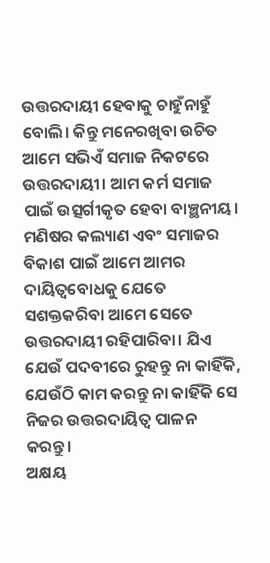ଉତ୍ତରଦାୟୀ ହେବାକୁ ଚାହୁଁନାହୁଁ ବୋଲି। କିନ୍ତୁ ମନେରଖିବା ଉଚିତ ଆମେ ସଭିଏଁ ସମାଜ ନିକଟରେ ଉତ୍ତରଦାୟୀ। ଆମ କର୍ମ ସମାଜ ପାଇଁ ଉତ୍ସର୍ଗୀକୃତ ହେବା ବାଞ୍ଛନୀୟ। ମଣିଷର କଲ୍ୟାଣ ଏବଂ ସମାଜର ବିକାଶ ପାଇଁ ଆମେ ଆମର ଦାୟିତ୍ୱବୋଧକୁ ଯେତେ ସଶକ୍ତକରିବା ଆମେ ସେତେ ଉତ୍ତରଦାୟୀ ରହିପାରିବା। ଯିଏ ଯେଉଁ ପଦବୀରେ ରୁହନ୍ତୁ ନା କାହିଁକି, ଯେଉଁଠି କାମ କରନ୍ତୁ ନା କାହିଁକି ସେ ନିଜର ଉତ୍ତରଦାୟିତ୍ୱ ପାଳନ କରନ୍ତୁ।
ଅକ୍ଷୟ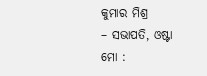କୁମାର ମିଶ୍ର
– ସଭାପତି, ଓଷ୍ଟା
ମୋ :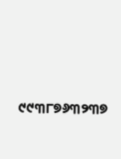୯୯୩୮୭୬୩୨୩୭